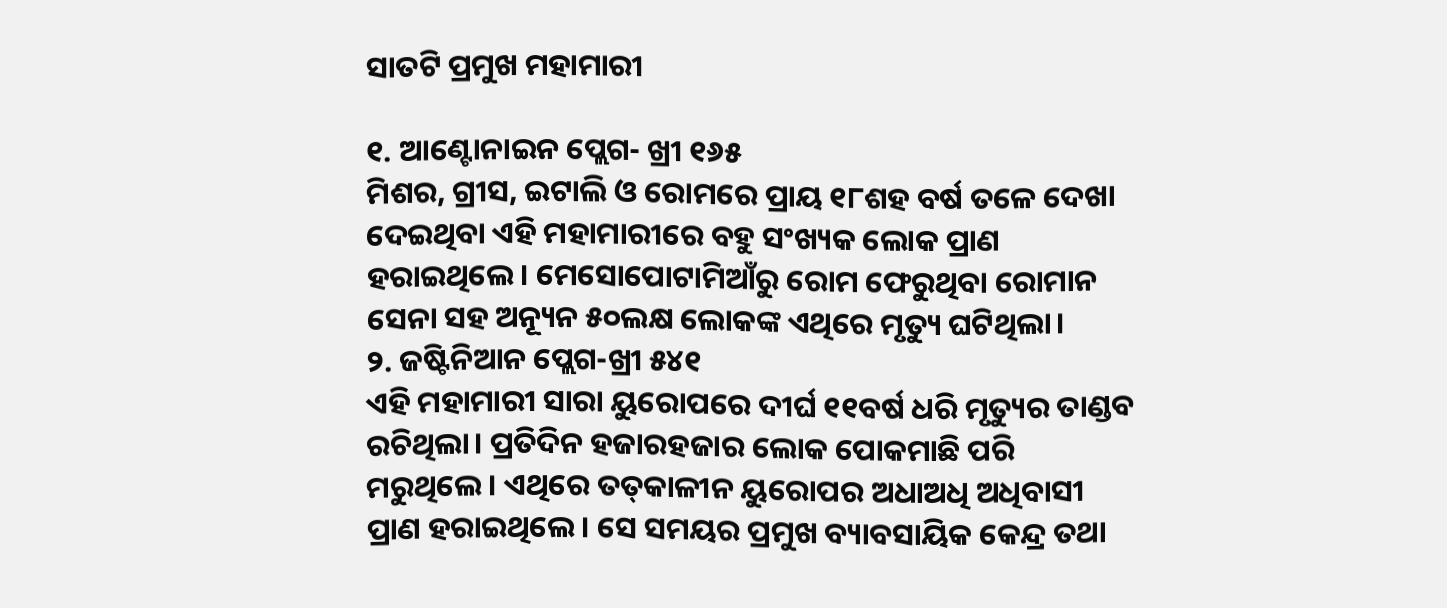ସାତଟି ପ୍ରମୁଖ ମହାମାରୀ

୧. ଆଣ୍ଟୋନାଇନ ପ୍ଲେଗ- ଖ୍ରୀ ୧୬୫
ମିଶର, ଗ୍ରୀସ, ଇଟାଲି ଓ ରୋମରେ ପ୍ରାୟ ୧୮ଶହ ବର୍ଷ ତଳେ ଦେଖା ଦେଇଥିବା ଏହି ମହାମାରୀରେ ବହୁ ସଂଖ୍ୟକ ଲୋକ ପ୍ରାଣ ହରାଇଥିଲେ। ମେସୋପୋଟାମିଆଁରୁ ରୋମ ଫେରୁଥିବା ରୋମାନ ସେନା ସହ ଅନ୍ୟୂନ ୫୦ଲକ୍ଷ ଲୋକଙ୍କ ଏଥିରେ ମୃତ୍ୟୁ ଘଟିଥିଲା।
୨. ଜଷ୍ଟିନିଆନ ପ୍ଲେଗ-ଖ୍ରୀ ୫୪୧
ଏହି ମହାମାରୀ ସାରା ୟୁରୋପରେ ଦୀର୍ଘ ୧୧ବର୍ଷ ଧରି ମୃତ୍ୟୁର ତାଣ୍ଡବ ରଚିଥିଲା। ପ୍ରତିଦିନ ହଜାରହଜାର ଲୋକ ପୋକମାଛି ପରି ମରୁଥିଲେ। ଏଥିରେ ତତ୍‌କାଳୀନ ୟୁରୋପର ଅଧାଅଧି ଅଧିବାସୀ ପ୍ରାଣ ହରାଇଥିଲେ। ସେ ସମୟର ପ୍ରମୁଖ ବ୍ୟାବସାୟିକ କେନ୍ଦ୍ର ତଥା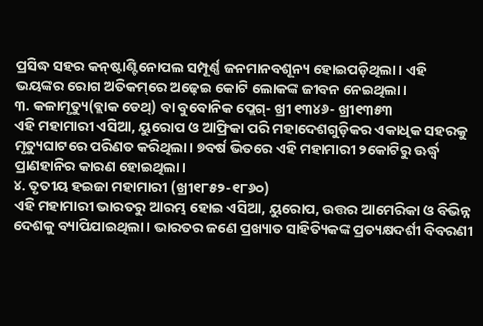ପ୍ରସିଦ୍ଧ ସହର କନ୍‌ଷ୍ଟାଣ୍ଟିନୋପଲ ସମ୍ପୂର୍ଣ୍ଣ ଜନମାନବଶୂନ୍ୟ ହୋଇପଡ଼ିଥିଲା। ଏହି ଭୟଙ୍କର ରୋଗ ଅତିକମ୍‌ରେ ଅଢ଼େଇ କୋଟି ଲୋକଙ୍କ ଜୀବନ ନେଇଥିଲା।
୩. କଳାମୃତ୍ୟୁ(ବ୍ଲାକ ଡେଥ୍‌) ବା ବୁବୋନିକ ପ୍ଲେଗ୍‌- ଖ୍ରୀ ୧୩୪୬- ଖ୍ରୀ୧୩୫୩
ଏହି ମହାମାରୀ ଏସିଆ, ୟୁରୋପ ଓ ଆଫ୍ରିକା ପରି ମହାଦେଶଗୁଡ଼ିକର ଏକାଧିକ ସହରକୁ ମୃତ୍ୟୁଘାଟରେ ପରିଣତ କରିଥିଲା। ୭ବର୍ଷ ଭିତରେ ଏହି ମହାମାରୀ ୨କୋଟିରୁ ଊର୍ଦ୍ଧ୍ବ ପ୍ରାଣହାନିର କାରଣ ହୋଇଥିଲା।
୪. ତୃତୀୟ ହଇଜା ମହାମାରୀ (ଖ୍ରୀ୧୮୫୨-୧୮୬୦)
ଏହି ମହାମାରୀ ଭାରତରୁ ଆରମ୍ଭ ହୋଇ ଏସିଆ, ୟୁରୋପ, ଉତ୍ତର ଆମେରିକା ଓ ବିଭିନ୍ନ ଦେଶକୁ ବ୍ୟାପିଯାଇଥିଲା। ଭାରତର ଜଣେ ପ୍ରଖ୍ୟାତ ସାହିତ୍ୟିକଙ୍କ ପ୍ରତ୍ୟକ୍ଷଦର୍ଶୀ ବିବରଣୀ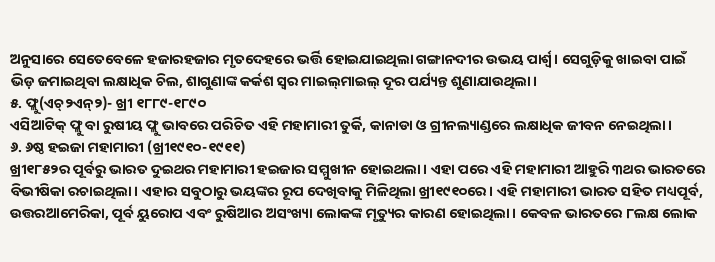ଅନୁସାରେ ସେତେବେଳେ ହଜାରହଜାର ମୃତଦେହରେ ଭର୍ତ୍ତି ହୋଇଯାଇଥିଲା ଗଙ୍ଗାନଦୀର ଉଭୟ ପାର୍ଶ୍ବ। ସେଗୁଡ଼ିକୁ ଖାଇବା ପାଇଁ ଭିଡ଼ ଜମାଇଥିବା ଲକ୍ଷାଧିକ ଚିଲ, ଶାଗୁଣାଙ୍କ କର୍କଶ ସ୍ବର ମାଇଲ୍‌ମାଇଲ୍‌ ଦୂର ପର୍ଯ୍ୟନ୍ତ ଶୁଣାଯାଉଥିଲା।
୫. ଫ୍ଲୁ(ଏଚ୍୨ଏନ୍‌୨)- ଖ୍ରୀ ୧୮୮୯-୧୮୯୦
ଏସିଆଟିକ୍‌ ଫ୍ଲୁ ବା ରୁଷୀୟ ଫ୍ଲୁ ଭାବରେ ପରିଚିତ ଏହି ମହାମାରୀ ତୁର୍କି, କାନାଡା ଓ ଗ୍ରୀନଲ୍ୟାଣ୍ଡରେ ଲକ୍ଷାଧିକ ଜୀବନ ନେଇଥିଲା।
୬. ୬ଷ୍ଠ ହଇଜା ମହାମାରୀ (ଖ୍ରୀ୧୯୧୦-୧୯୧୧)
ଖ୍ରୀ୧୮୫୨ର ପୂର୍ବରୁ ଭାରତ ଦୁଇଥର ମହାମାରୀ ହଇଜାର ସମ୍ମୁଖୀନ ହୋଇଥଲା। ଏହା ପରେ ଏହି ମହାମାରୀ ଆହୁରି ୩ଥର ଭାରତରେ ବିଭୀଷିକା ରଚାଇଥିଲା। ଏହାର ସବୁଠାରୁ ଭୟଙ୍କର ରୂପ ଦେଖିବାକୁ ମିଳିଥିଲା ଖ୍ରୀ୧୯୧୦ରେ। ଏହି ମହାମାରୀ ଭାରତ ସହିତ ମଧ୍ୟପୂର୍ବ, ଉତ୍ତରଆମେରିକା, ପୂର୍ବ ୟୁରୋପ ଏବଂ ରୁଷିଆର ଅସଂଖ୍ୟା ଲୋକଙ୍କ ମୃତ୍ୟୁର କାରଣ ହୋଇଥିଲା। କେବଳ ଭାରତରେ ୮ଲକ୍ଷ ଲୋକ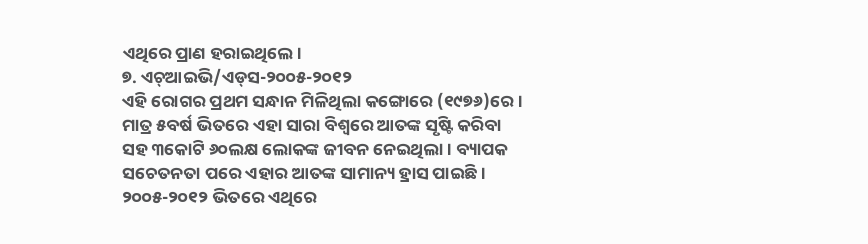ଏଥିରେ ପ୍ରାଣ ହରାଇଥିଲେ।
୭. ଏଚ୍ଆଇଭି/ଏଡ୍‌ସ-୨୦୦୫-୨୦୧୨
ଏହି ରୋଗର ପ୍ରଥମ ସନ୍ଧାନ ମିଳିଥିଲା କଙ୍ଗୋରେ (୧୯୭୬)ରେ। ମାତ୍ର ୫ବର୍ଷ ଭିତରେ ଏହା ସାରା ବିଶ୍ବରେ ଆତଙ୍କ ସୃଷ୍ଟି କରିବା ସହ ୩କୋଟି ୬୦ଲକ୍ଷ ଲୋକଙ୍କ ଜୀବନ ନେଇଥିଲା। ବ୍ୟାପକ ସଚେତନତା ପରେ ଏହାର ଆତଙ୍କ ସାମାନ୍ୟ ହ୍ରାସ ପାଇଛି। ୨୦୦୫-୨୦୧୨ ଭିତରେ ଏଥିରେ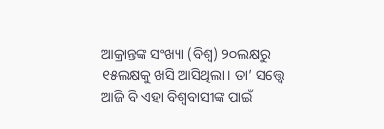ଆକ୍ରାନ୍ତଙ୍କ ସଂଖ୍ୟା (ବିଶ୍ବ) ୨୦ଲକ୍ଷରୁ ୧୫ଲକ୍ଷକୁ ଖସି ଆସିଥିଲା। ତା’ ସତ୍ତ୍ବେ ଆଜି ବି ଏହା ବିଶ୍ବବାସୀଙ୍କ ପାଇଁ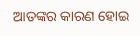ଆତଙ୍କର କାରଣ ହୋଇ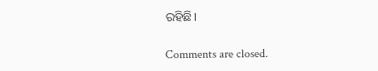ରହିଛି।

Comments are closed.